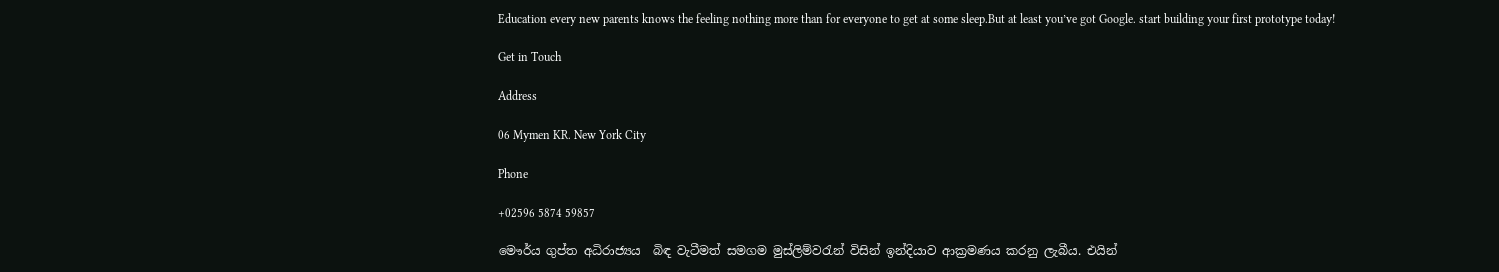Education every new parents knows the feeling nothing more than for everyone to get at some sleep.But at least you’ve got Google. start building your first prototype today!

Get in Touch

Address

06 Mymen KR. New York City

Phone

+02596 5874 59857

මෞර්ය ගුප්ත අධිරාජ්‍යය  බිඳ වැටීමත් සමගම මුස්ලිම්වරැන් විසින් ඉන්දියාව ආක්‍රමණය කරනු ලැබීය. එයින්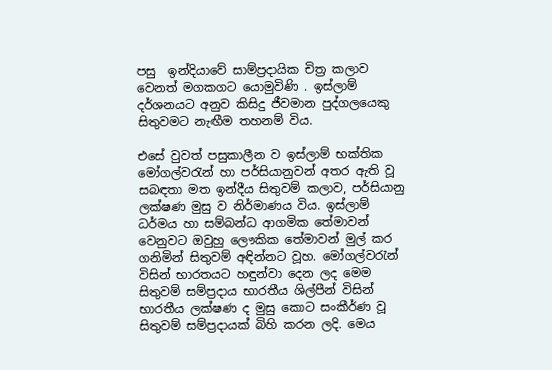පසු  ඉන්දියාවේ සාම්ප්‍රදායික චිත්‍ර කලාව වෙනත් මගකගට යොමුවිණි . ඉස්ලාම් දර්ශනයට අනුව කිසිදු ජීවමාන පුද්ගලයෙකු සිතුවමට නැඟීම තහනම් විය.

එසේ වුවත් පසුකාලීන ව ඉස්ලාම් භක්තික මෝගල්වරැන් හා පර්සියානුවන් අතර ඇති වූ සබඳතා මත ඉන්දීය සිතුවම් කලාව, පර්සියානු ලක්ෂණ මුසු ව නිර්මාණය විය. ඉස්ලාම් ධර්මය හා සම්බන්ධ ආගමික තේමාවන් වෙනුවට ඔවුහු ලෞකික තේමාවන් මුල් කර ගනිමින් සිතුවම් අඳින්නට වූහ. මෝගල්වරැන් විසින් භාරතයට හඳුන්වා දෙන ලද මෙම සිතුවම් සම්ප්‍රදාය භාරතීය ශිල්පීන් විසින් භාරතීය ලක්ෂණ ද මුසු කොට සංකීර්ණ වූ  සිතුවම් සම්ප්‍රදායක් බිහි කරන ලදි. මෙය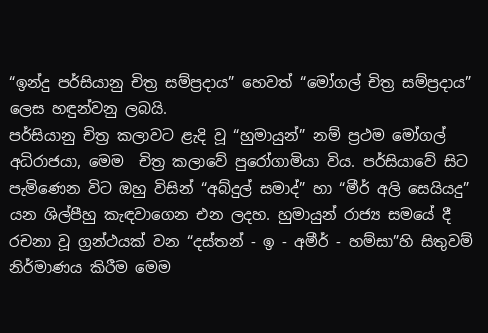“ඉන්දු පර්සියානු චිත්‍ර සම්ප්‍රදාය” හෙවත් “මෝගල් චිත්‍ර සම්ප්‍රදාය” ලෙස හඳුන්වනු ලබයි.
පර්සියානු චිත්‍ර කලාවට ළැදි වූ “හුමායුන්” නම් ප්‍රථම මෝගල් අධිරාජයා, මෙම  චිත්‍ර කලාවේ පුරෝගාමියා විය. පර්සියාවේ සිට පැමිණෙන විට ඔහු විසින් “අබ්දුල් සමාද්” හා “මීර් අලි සෙයියදු” යන ශිල්පීහු කැඳවාගෙන එන ලදහ. හුමායුන් රාජ්‍ය සමයේ දී රචනා වූ ග්‍රන්ථයක් වන “දස්තන් - ඉ - අමීර් - හම්සා”හි සිතුවම් නිර්මාණය කිරීම මෙම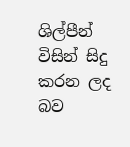ශිල්පීන් විසින් සිදු කරන ලද බව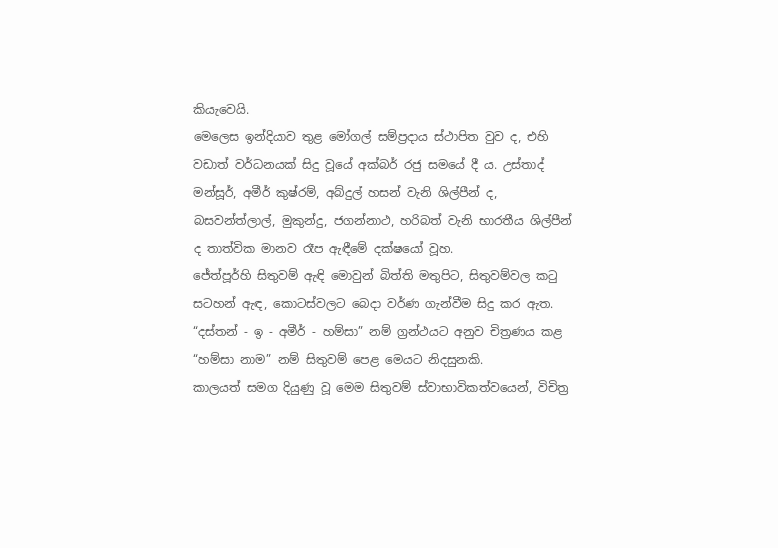කියැවෙයි.
මෙලෙස ඉන්දියාව තුළ මෝගල් සම්ප්‍රදාය ස්ථාපිත වුව ද, එහි වඩාත් වර්ධනයක් සිදු වූයේ අක්බර් රජු සමයේ දී ය. උස්තාද් මන්සූර්, අමීර් කුෂ්රම්, අබ්දුල් හසන් වැනි ශිල්පීන් ද, බසවන්ත්ලාල්, මුකුන්දු, ජගන්නාථ, හරිබත් වැනි භාරතීය ශිල්පීන් ද තාත්වික මානව රෑප ඇඳීමේ දක්ෂයෝ වූහ.
ජේත්පූර්හි සිතුවම් ඇඳි මොවුන් බිත්ති මතුපිට, සිතුවම්වල කටු සටහන් ඇඳ, කොටස්වලට බෙදා වර්ණ ගැන්වීම සිදු කර ඇත. “දස්තන් - ඉ - අමීර් - හම්සා” නම් ග්‍රන්ථයට අනුව චිත්‍රණය කළ “හම්සා නාම” නම් සිතුවම් පෙළ මෙයට නිදසුනකි.
කාලයත් සමග දියුණු වූ මෙම සිතුවම් ස්වාභාවිකත්වයෙන්, විචිත්‍ර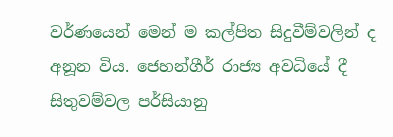වර්ණයෙන් මෙන් ම කල්පිත සිදුවීම්වලින් ද අනූන විය. ජෙහන්ගීර් රාජ්‍ය අවධියේ දී සිතුවම්වල පර්සියානු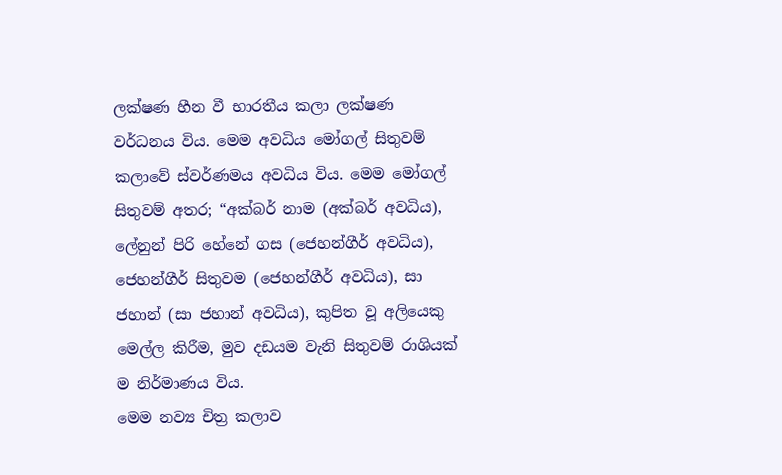ලක්ෂණ හීන වී භාරතීය කලා ලක්ෂණ වර්ධනය විය. මෙම අවධිය මෝගල් සිතුවම් කලාවේ ස්වර්ණමය අවධිය විය. මෙම මෝගල් සිතුවම් අතර; “අක්බර් නාම (අක්බර් අවධිය), ලේනුන් පිරි හේනේ ගස (ජෙහන්ගීර් අවධිය), ජෙහන්ගීර් සිතුවම (ජෙහන්ගීර් අවධිය), සා ජහාන් (සා ජහාන් අවධිය), කුපිත වූ අලියෙකු මෙල්ල කිරීම, මුව දඩයම වැනි සිතුවම් රාශියක් ම නිර්මාණය විය.
මෙම නව්‍ය චිත්‍ර කලාව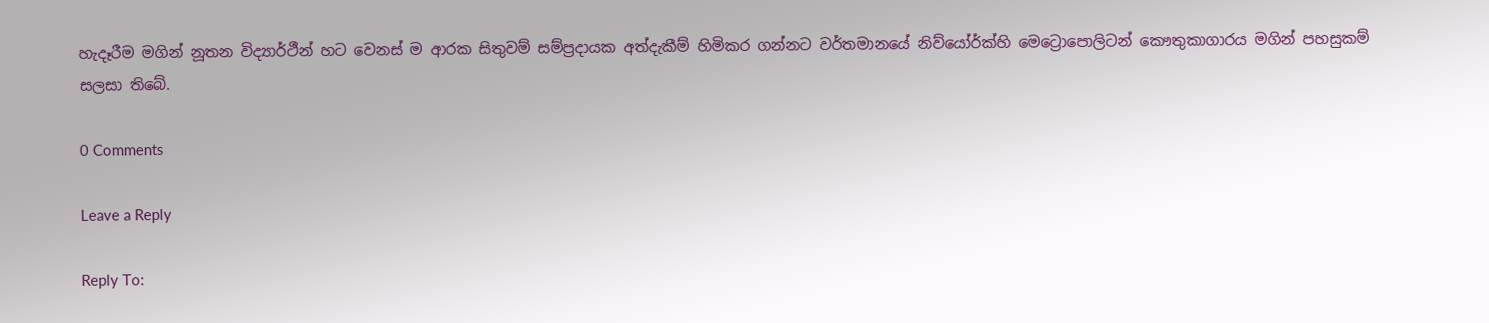හැදෑරීම මගින් නූතන විද්‍යාර්ථීන් හට වෙනස් ම ආරක සිතුවම් සම්ප්‍රදායක අත්දැකීම් හිමිකර ගන්නට වර්තමානයේ නිව්යෝර්ක්හි මෙට්‍රොපොලිටන් කෞතුකාගාරය මගින් පහසුකම් සලසා තිබේ.

0 Comments

Leave a Reply

Reply To: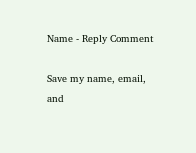Name - Reply Comment

Save my name, email, and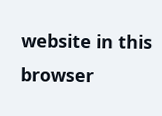website in this browser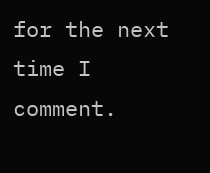for the next time I comment.